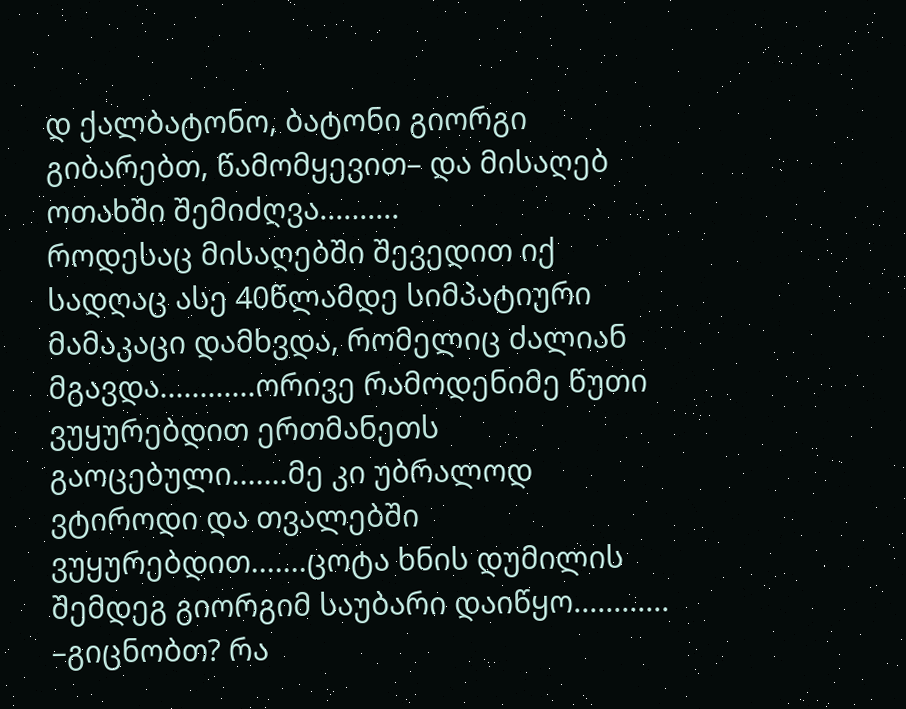დ ქალბატონო, ბატონი გიორგი გიბარებთ, წამომყევით– და მისაღებ ოთახში შემიძღვა..........
როდესაც მისაღებში შევედით იქ სადღაც ასე 40წლამდე სიმპატიური მამაკაცი დამხვდა, რომელიც ძალიან მგავდა............ორივე რამოდენიმე წუთი ვუყურებდით ერთმანეთს გაოცებული.......მე კი უბრალოდ ვტიროდი და თვალებში ვუყურებდით.......ცოტა ხნის დუმილის შემდეგ გიორგიმ საუბარი დაიწყო............
–გიცნობთ? რა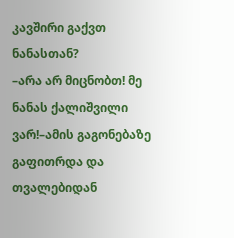კავშირი გაქვთ ნანასთან?
–არა არ მიცნობთ! მე ნანას ქალიშვილი ვარ!–ამის გაგონებაზე გაფითრდა და თვალებიდან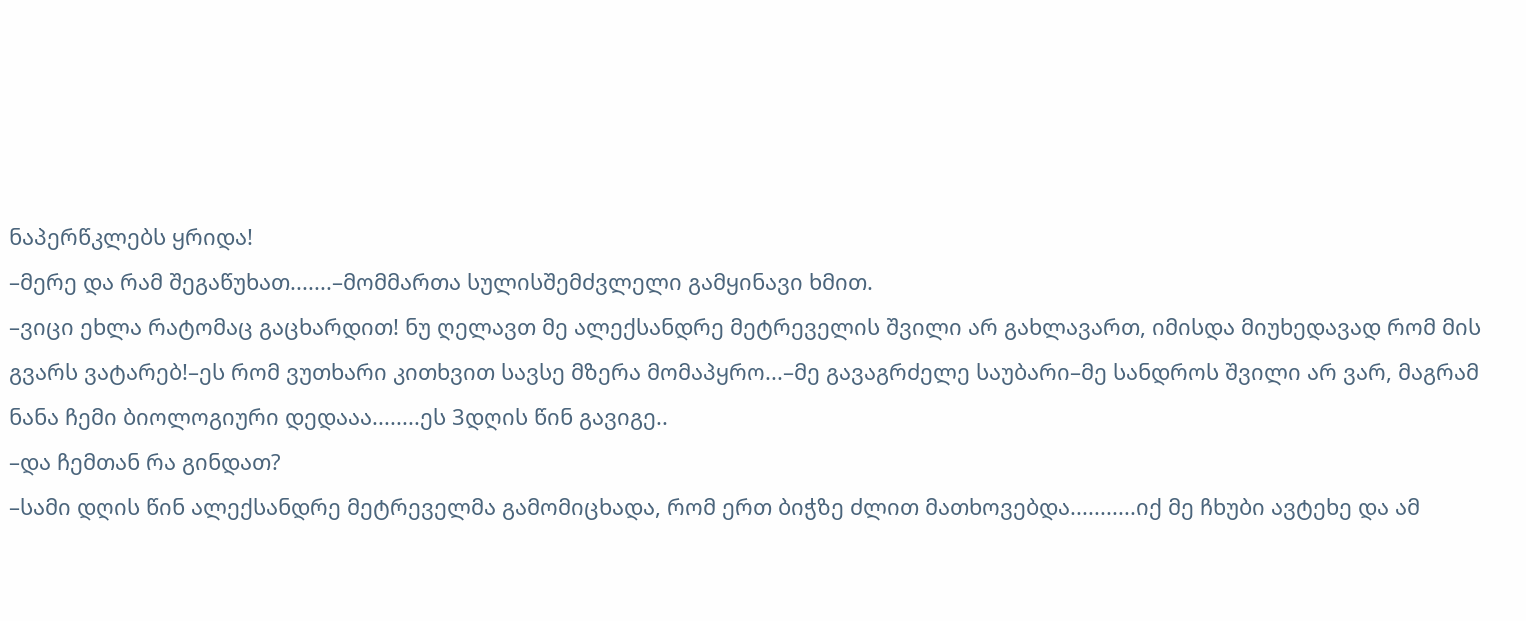ნაპერწკლებს ყრიდა!
–მერე და რამ შეგაწუხათ.......–მომმართა სულისშემძვლელი გამყინავი ხმით.
–ვიცი ეხლა რატომაც გაცხარდით! ნუ ღელავთ მე ალექსანდრე მეტრეველის შვილი არ გახლავართ, იმისდა მიუხედავად რომ მის გვარს ვატარებ!–ეს რომ ვუთხარი კითხვით სავსე მზერა მომაპყრო...–მე გავაგრძელე საუბარი–მე სანდროს შვილი არ ვარ, მაგრამ ნანა ჩემი ბიოლოგიური დედააა........ეს 3დღის წინ გავიგე..
–და ჩემთან რა გინდათ?
–სამი დღის წინ ალექსანდრე მეტრეველმა გამომიცხადა, რომ ერთ ბიჭზე ძლით მათხოვებდა...........იქ მე ჩხუბი ავტეხე და ამ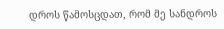დროს წამოსცდათ, რომ მე სანდროს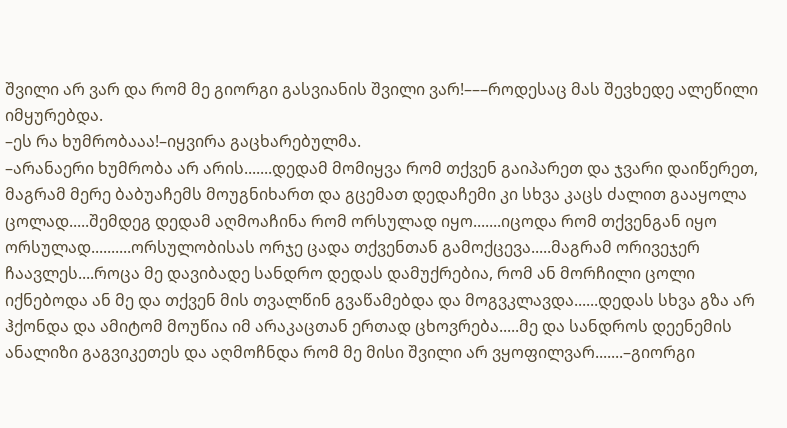შვილი არ ვარ და რომ მე გიორგი გასვიანის შვილი ვარ!–––როდესაც მას შევხედე ალეწილი იმყურებდა.
–ეს რა ხუმრობააა!–იყვირა გაცხარებულმა.
–არანაერი ხუმრობა არ არის.......დედამ მომიყვა რომ თქვენ გაიპარეთ და ჯვარი დაიწერეთ, მაგრამ მერე ბაბუაჩემს მოუგნიხართ და გცემათ დედაჩემი კი სხვა კაცს ძალით გააყოლა ცოლად.....შემდეგ დედამ აღმოაჩინა რომ ორსულად იყო.......იცოდა რომ თქვენგან იყო ორსულად..........ორსულობისას ორჯე ცადა თქვენთან გამოქცევა.....მაგრამ ორივეჯერ ჩაავლეს....როცა მე დავიბადე სანდრო დედას დამუქრებია, რომ ან მორჩილი ცოლი იქნებოდა ან მე და თქვენ მის თვალწინ გვაწამებდა და მოგვკლავდა......დედას სხვა გზა არ ჰქონდა და ამიტომ მოუწია იმ არაკაცთან ერთად ცხოვრება.....მე და სანდროს დეენემის ანალიზი გაგვიკეთეს და აღმოჩნდა რომ მე მისი შვილი არ ვყოფილვარ.......–გიორგი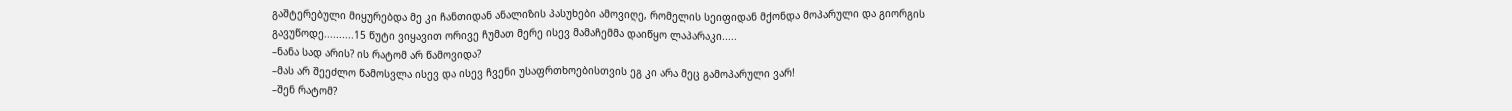გაშტერებული მიყურებდა მე კი ჩანთიდან ანალიზის პასუხები ამოვიღე, რომელის სეიფიდან მქონდა მოპარული და გიორგის გავუწოდე..........15 წუტი ვიყავით ორივე ჩუმათ მერე ისევ მამაჩემმა დაიწყო ლაპარაკი.....
–ნანა სად არის? ის რატომ არ წამოვიდა?
–მას არ შეეძლო წამოსვლა ისევ და ისევ ჩვენი უსაფრთხოებისთვის ეგ კი არა მეც გამოპარული ვარ!
–შენ რატომ?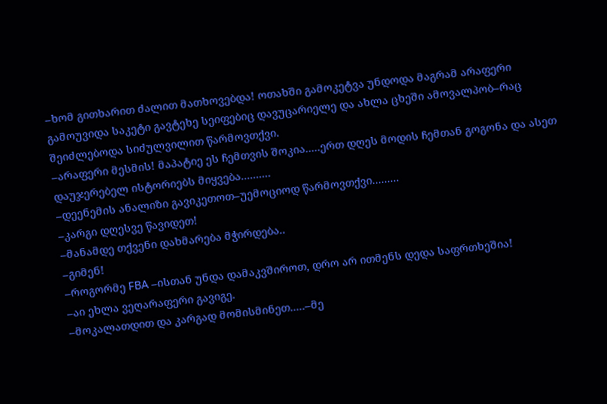–ხომ გითხარით ძალით მათხოვებდა! ოთახში გამოკეტვა უნდოდა მაგრამ არაფერი გამოუვიდა საკეტი გავტეხე სეიფებიც დავუცარიელე და ახლა ცხეში ამოვალპობ–რაც შეიძლებოდა სიძულვილით წარმოვთქვი.
–არაფერი მესმის! მაპატიე ეს ჩემთვის შოკია.....ერთ დღეს მოდის ჩემთან გოგონა და ასეთ დაუჯერებელ ისტორიებს მიყვება..........
–დეენემის ანალიზი გავიკეთოთ–უემოციოდ წარმოვთქვი.........
–კარგი დღესვე წავიდეთ!
–მანამდე თქვენი დახმარება მჭირდება..
–გიმენ!
–როგორმე FBA –ისთან უნდა დამაკვშიროთ, დრო არ ითმენს დედა საფრთხეშია!
–აი ეხლა ვეღარაფერი გავიგე.
–მოკალათდით და კარგად მომისმინეთ.....–მე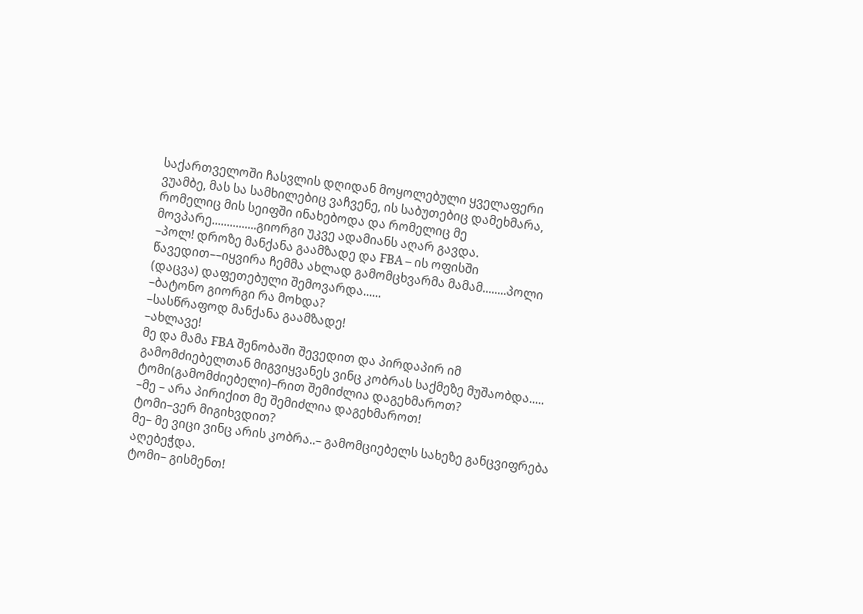საქართველოში ჩასვლის დღიდან მოყოლებული ყველაფერი ვუამბე, მას სა სამხილებიც ვაჩვენე, ის საბუთებიც დამეხმარა, რომელიც მის სეიფში ინახებოდა და რომელიც მე მოვპარე...............გიორგი უკვე ადამიანს აღარ გავდა.
–პოლ! დროზე მანქანა გაამზადე და FBA – ის ოფისში წავედით––იყვირა ჩემმა ახლად გამომცხვარმა მამამ........პოლი (დაცვა) დაფეთებული შემოვარდა......
–ბატონო გიორგი რა მოხდა?
–სასწრაფოდ მანქანა გაამზადე!
–ახლავე!
მე და მამა FBA შენობაში შევედით და პირდაპირ იმ გამომძიებელთან მიგვიყვანეს ვინც კობრას საქმეზე მუშაობდა.....
ტომი(გამომძიებელი)–რით შემიძლია დაგეხმაროთ?
–მე – არა პირიქით მე შემიძლია დაგეხმაროთ!
ტომი–ვერ მიგიხვდით?
მე– მე ვიცი ვინც არის კობრა..– გამომციებელს სახეზე განცვიფრება აღებეჭდა.
ტომი– გისმენთ!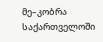მე–კობრა საქართველოში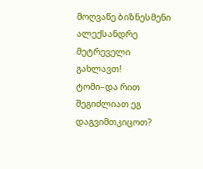მოღვაწე ბიზნესმენი ალექსანდრე მეტრეველი გახლავთ!
ტომი–და რით შეგიძლიათ ეგ დაგვიმთკიცოთ?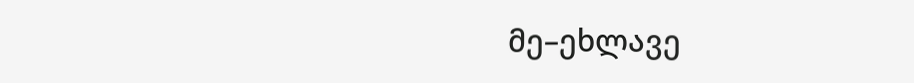მე–ეხლავე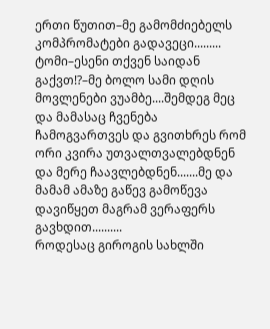ერთი წუთით–მე გამომძიებელს კომპრომატები გადავეცი.........
ტომი–ესენი თქვენ საიდან გაქვთ!?–მე ბოლო სამი დღის მოვლენები ვუამბე....შემდეგ მეც და მამასაც ჩვენება ჩამოგვართვეს და გვითხრეს რომ ორი კვირა უთვალთვალებდნენ და მერე ჩაავლებდნენ.......მე და მამამ ამაზე გაწევ გამოწევა დავიწყეთ მაგრამ ვერაფერს გავხდით..........
როდესაც გიროგის სახლში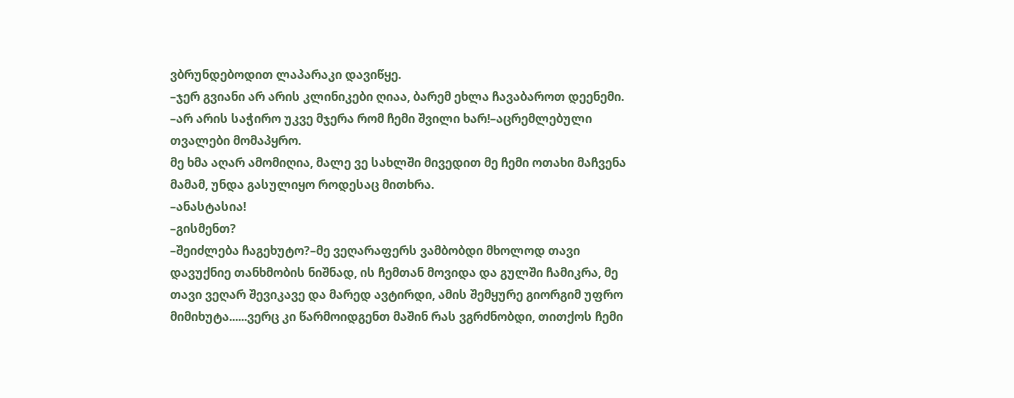ვბრუნდებოდით ლაპარაკი დავიწყე.
–ჯერ გვიანი არ არის კლინიკები ღიაა, ბარემ ეხლა ჩავაბაროთ დეენემი.
–არ არის საჭირო უკვე მჯერა რომ ჩემი შვილი ხარ!–აცრემლებული თვალები მომაპყრო.
მე ხმა აღარ ამომიღია, მალე ვე სახლში მივედით მე ჩემი ოთახი მაჩვენა მამამ, უნდა გასულიყო როდესაც მითხრა.
–ანასტასია!
–გისმენთ?
–შეიძლება ჩაგეხუტო?–მე ვეღარაფერს ვამბობდი მხოლოდ თავი დავუქნიე თანხმობის ნიშნად, ის ჩემთან მოვიდა და გულში ჩამიკრა, მე თავი ვეღარ შევიკავე და მარედ ავტირდი, ამის შემყურე გიორგიმ უფრო მიმიხუტა......ვერც კი წარმოიდგენთ მაშინ რას ვგრძნობდი, თითქოს ჩემი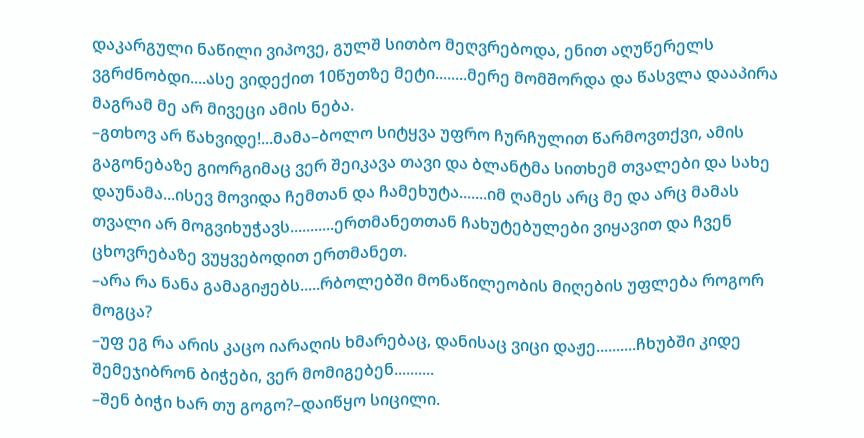დაკარგული ნაწილი ვიპოვე, გულშ სითბო მეღვრებოდა, ენით აღუწერელს ვგრძნობდი....ასე ვიდექით 10წუთზე მეტი........მერე მომშორდა და წასვლა დააპირა მაგრამ მე არ მივეცი ამის ნება.
–გთხოვ არ წახვიდე!...მამა–ბოლო სიტყვა უფრო ჩურჩულით წარმოვთქვი, ამის გაგონებაზე გიორგიმაც ვერ შეიკავა თავი და ბლანტმა სითხემ თვალები და სახე დაუნამა...ისევ მოვიდა ჩემთან და ჩამეხუტა.......იმ ღამეს არც მე და არც მამას თვალი არ მოგვიხუჭავს...........ერთმანეთთან ჩახუტებულები ვიყავით და ჩვენ ცხოვრებაზე ვუყვებოდით ერთმანეთ.
–არა რა ნანა გამაგიჟებს.....რბოლებში მონაწილეობის მიღების უფლება როგორ მოგცა?
–უფ ეგ რა არის კაცო იარაღის ხმარებაც, დანისაც ვიცი დაჟე..........ჩხუბში კიდე შემეჯიბრონ ბიჭები, ვერ მომიგებენ..........
–შენ ბიჭი ხარ თუ გოგო?–დაიწყო სიცილი.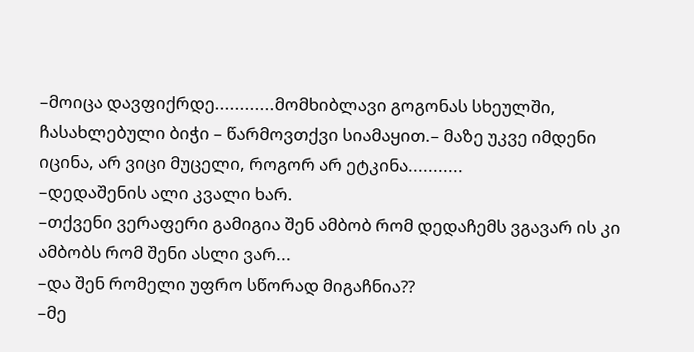–მოიცა დავფიქრდე............მომხიბლავი გოგონას სხეულში, ჩასახლებული ბიჭი – წარმოვთქვი სიამაყით.– მაზე უკვე იმდენი იცინა, არ ვიცი მუცელი, როგორ არ ეტკინა...........
–დედაშენის ალი კვალი ხარ.
–თქვენი ვერაფერი გამიგია შენ ამბობ რომ დედაჩემს ვგავარ ის კი ამბობს რომ შენი ასლი ვარ...
–და შენ რომელი უფრო სწორად მიგაჩნია??
–მე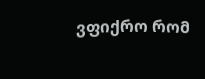ვფიქრო რომ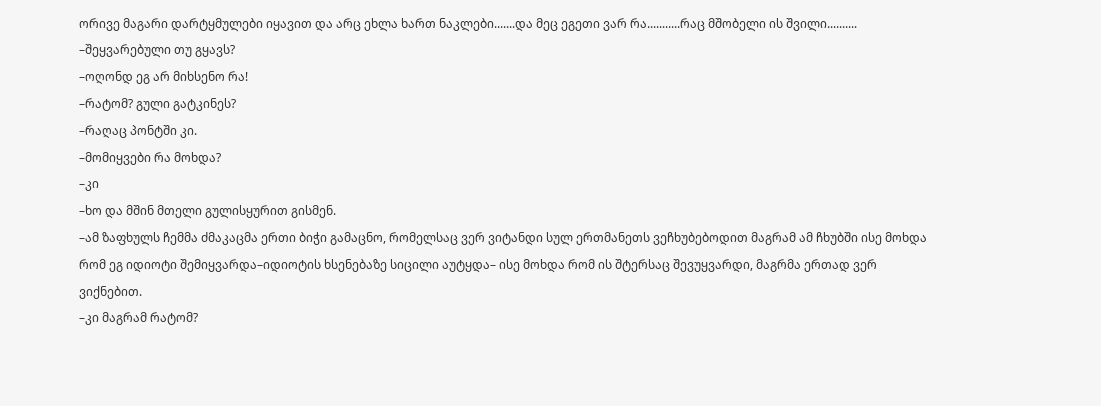ორივე მაგარი დარტყმულები იყავით და არც ეხლა ხართ ნაკლები.......და მეც ეგეთი ვარ რა...........რაც მშობელი ის შვილი..........
–შეყვარებული თუ გყავს?
–ოღონდ ეგ არ მიხსენო რა!
–რატომ? გული გატკინეს?
–რაღაც პონტში კი.
–მომიყვები რა მოხდა?
–კი
–ხო და მშინ მთელი გულისყურით გისმენ.
–ამ ზაფხულს ჩემმა ძმაკაცმა ერთი ბიჭი გამაცნო, რომელსაც ვერ ვიტანდი სულ ერთმანეთს ვეჩხუბებოდით მაგრამ ამ ჩხუბში ისე მოხდა რომ ეგ იდიოტი შემიყვარდა–იდიოტის ხსენებაზე სიცილი აუტყდა– ისე მოხდა რომ ის შტერსაც შევუყვარდი, მაგრმა ერთად ვერ ვიქნებით.
–კი მაგრამ რატომ?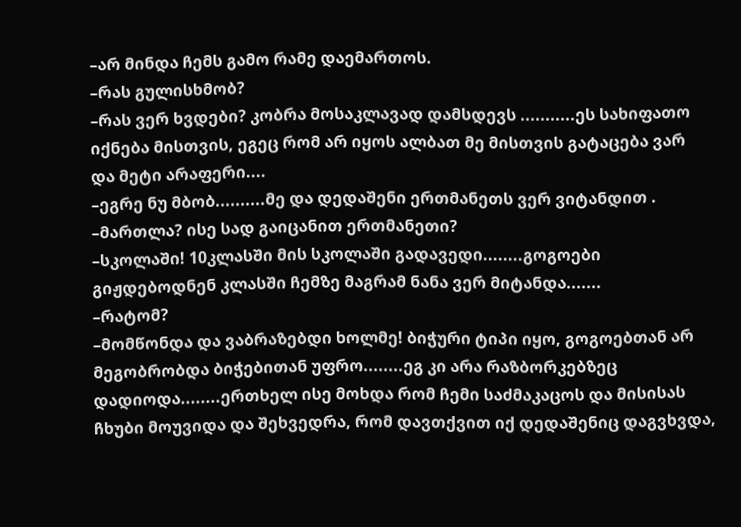–არ მინდა ჩემს გამო რამე დაემართოს.
–რას გულისხმობ?
–რას ვერ ხვდები? კობრა მოსაკლავად დამსდევს ...........ეს სახიფათო იქნება მისთვის, ეგეც რომ არ იყოს ალბათ მე მისთვის გატაცება ვარ და მეტი არაფერი....
–ეგრე ნუ მბობ..........მე და დედაშენი ერთმანეთს ვერ ვიტანდით .
–მართლა? ისე სად გაიცანით ერთმანეთი?
–სკოლაში! 10კლასში მის სკოლაში გადავედი........გოგოები გიჟდებოდნენ კლასში ჩემზე მაგრამ ნანა ვერ მიტანდა.......
–რატომ?
–მომწონდა და ვაბრაზებდი ხოლმე! ბიჭური ტიპი იყო, გოგოებთან არ მეგობრობდა ბიჭებითან უფრო........ეგ კი არა რაზბორკებზეც დადიოდა........ერთხელ ისე მოხდა რომ ჩემი საძმაკაცოს და მისისას ჩხუბი მოუვიდა და შეხვედრა, რომ დავთქვით იქ დედაშენიც დაგვხვდა,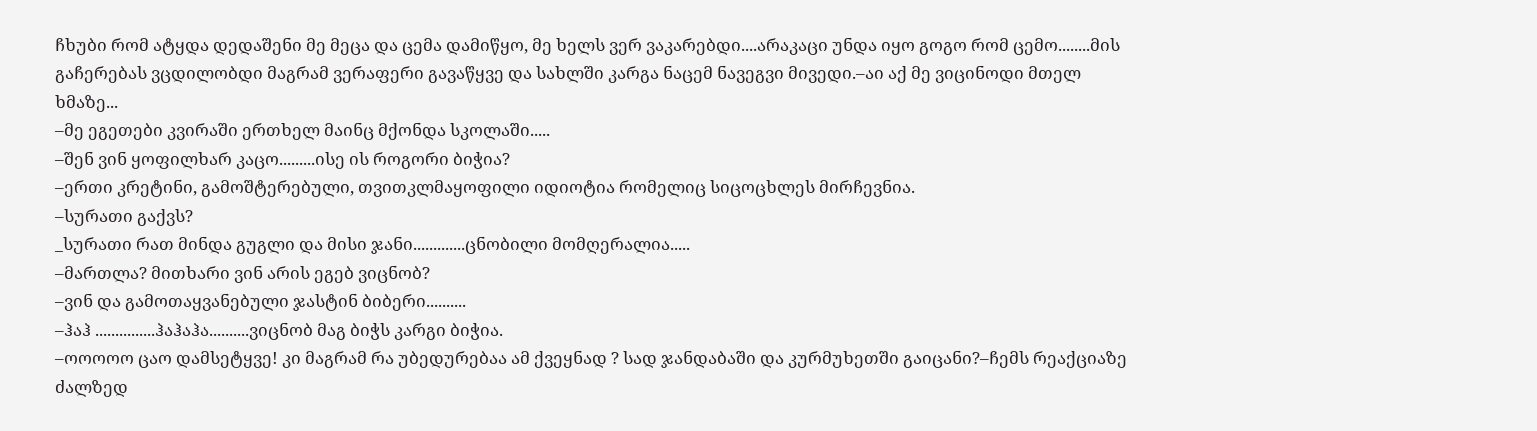ჩხუბი რომ ატყდა დედაშენი მე მეცა და ცემა დამიწყო, მე ხელს ვერ ვაკარებდი....არაკაცი უნდა იყო გოგო რომ ცემო........მის გაჩერებას ვცდილობდი მაგრამ ვერაფერი გავაწყვე და სახლში კარგა ნაცემ ნავეგვი მივედი.–აი აქ მე ვიცინოდი მთელ ხმაზე...
–მე ეგეთები კვირაში ერთხელ მაინც მქონდა სკოლაში.....
–შენ ვინ ყოფილხარ კაცო.........ისე ის როგორი ბიჭია?
–ერთი კრეტინი, გამოშტერებული, თვითკლმაყოფილი იდიოტია რომელიც სიცოცხლეს მირჩევნია.
–სურათი გაქვს?
_სურათი რათ მინდა გუგლი და მისი ჯანი.............ცნობილი მომღერალია.....
–მართლა? მითხარი ვინ არის ეგებ ვიცნობ?
–ვინ და გამოთაყვანებული ჯასტინ ბიბერი..........
–ჰაჰ ...............ჰაჰაჰა..........ვიცნობ მაგ ბიჭს კარგი ბიჭია.
–ოოოოო ცაო დამსეტყვე! კი მაგრამ რა უბედურებაა ამ ქვეყნად ? სად ჯანდაბაში და კურმუხეთში გაიცანი?–ჩემს რეაქციაზე ძალზედ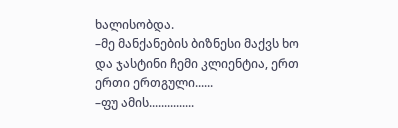ხალისობდა.
–მე მანქანების ბიზნესი მაქვს ხო და ჯასტინი ჩემი კლიენტია, ერთ ერთი ერთგული......
–ფუ ამის...............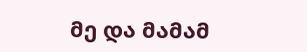მე და მამამ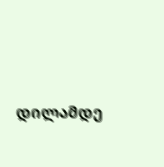დილამდე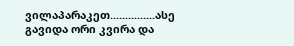ვილაპარაკეთ...............ასე გავიდა ორი კვირა და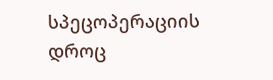სპეცოპერაციის დროც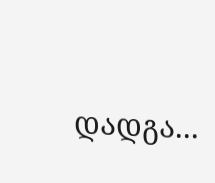დადგა...